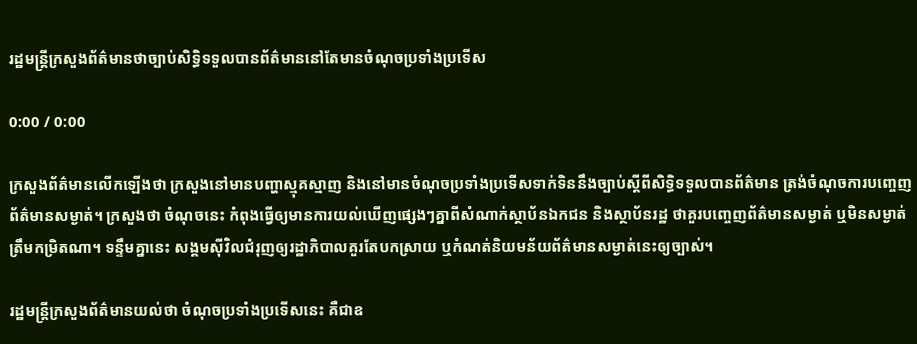រដ្ឋមន្ត្រីក្រសួងព័ត៌មានថាច្បាប់សិទ្ធិទទួលបានព័ត៌មាននៅតែមានចំណុចប្រទាំងប្រទើស

0:00 / 0:00

ក្រសួងព័ត៌មានលើកឡើងថា ក្រសួងនៅមានបញ្ហាស្មុគស្មាញ និងនៅមានចំណុចប្រទាំងប្រទើសទាក់ទិននឹងច្បាប់ស្ដីពីសិទ្ធិទទួលបានព័ត៌មាន ត្រង់ចំណុចការបញ្ចេញព័ត៌មានសម្ងាត់។ ក្រសួងថា ចំណុចនេះ កំពុងធ្វើឲ្យមានការយល់ឃើញផ្សេងៗគ្នាពីសំណាក់ស្ថាប័នឯកជន និងស្ថាប័នរដ្ឋ ថាគួរបញ្ចេញព័ត៌មានសម្ងាត់ ឬមិនសម្ងាត់ត្រឹមកម្រិតណា។ ទន្ទឹមគ្នានេះ សង្គមស៊ីវិលជំរុញឲ្យរដ្ឋាភិបាលគួរតែបកស្រាយ ឬកំណត់និយមន័យព័ត៌មានសម្ងាត់នេះឲ្យច្បាស់។

រដ្ឋមន្ត្រីក្រសួងព័ត៌មានយល់ថា ចំណុចប្រទាំងប្រទើសនេះ គឺជាឧ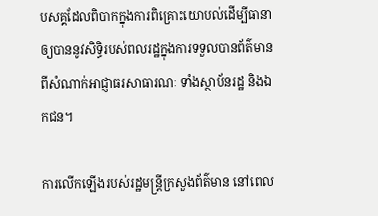បសគ្គដែលពិបាកក្នុងការពិគ្រោះយោបល់ដើម្បីធានាឲ្យបាននូវសិទ្ធិរបស់ពលរដ្ឋក្នុងការទទួលបានព័ត៌មានពីសំណាក់អាជ្ញាធរសាធារណៈ ទាំងស្ថាប័នរដ្ឋ និងឯកជន។

ការលើកឡើងរបស់រដ្ឋមន្ត្រីក្រសួងព័ត៌មាន នៅពេល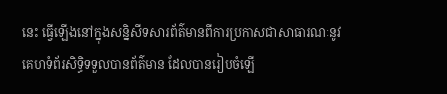នេះ ធ្វើឡើងនៅក្នុងសន្និសីទសារព័ត៌មានពីការប្រកាសជាសាធារណៈនូវគេហទំព័រសិទ្ធិទទួលបានព័ត៌មាន ដែលបានរៀបចំឡើ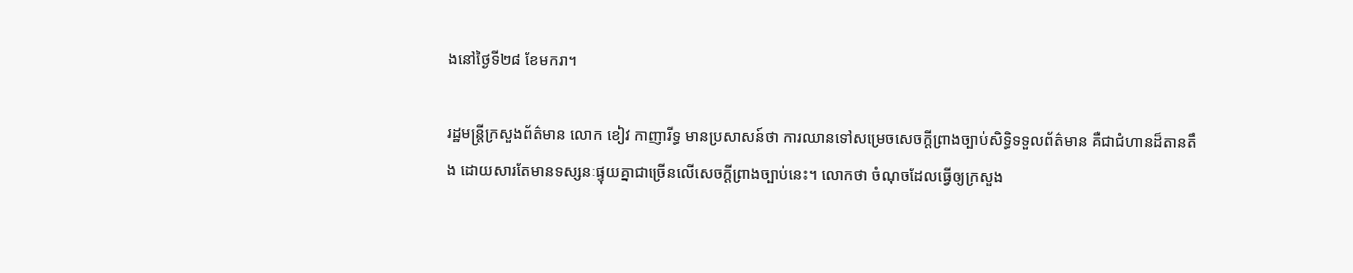ងនៅថ្ងៃទី២៨ ខែមករា។

រដ្ឋមន្ត្រីក្រសួងព័ត៌មាន លោក ខៀវ កាញារីទ្ធ មានប្រសាសន៍ថា ការឈានទៅសម្រេចសេចក្ដីព្រាងច្បាប់សិទ្ធិទទួលព័ត៌មាន គឺជាជំហានដ៏តានតឹង ដោយសារតែមានទស្សនៈផ្ទុយគ្នាជាច្រើនលើសេចក្ដីព្រាងច្បាប់នេះ។ លោកថា ចំណុចដែលធ្វើឲ្យក្រសួង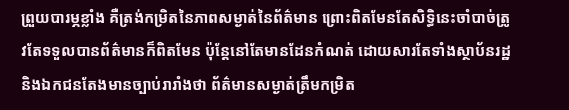ព្រួយបារម្ភខ្លាំង គឺត្រង់កម្រិតនៃភាពសម្ងាត់នៃព័ត៌មាន ព្រោះពិតមែនតែសិទ្ធិនេះចាំបាច់ត្រូវតែទទួលបានព័ត៌មានក៏ពិតមែន ប៉ុន្តែនៅតែមានដែនកំណត់ ដោយសារតែទាំងស្ថាប័នរដ្ឋ និងឯកជនតែងមានច្បាប់រារាំងថា ព័ត៌មានសម្ងាត់ត្រឹមកម្រិត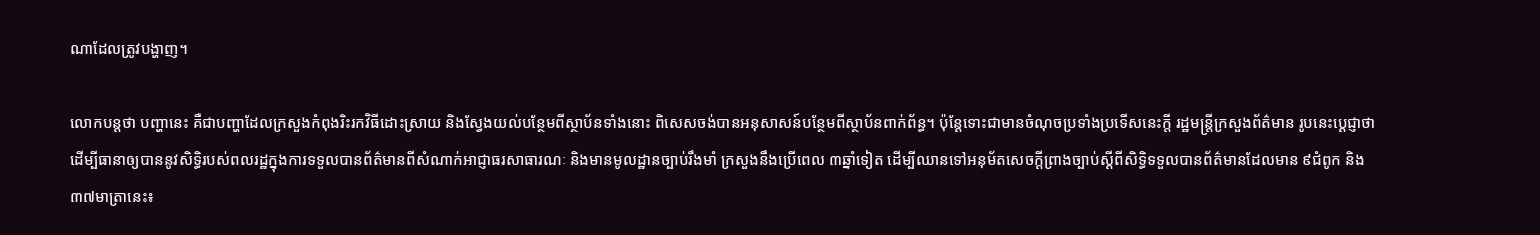ណាដែលត្រូវបង្ហាញ។

លោកបន្តថា បញ្ហានេះ គឺជាបញ្ហាដែលក្រសួងកំពុងរិះរកវិធីដោះស្រាយ និងស្វែងយល់បន្ថែមពីស្ថាប័នទាំងនោះ ពិសេសចង់បានអនុសាសន៍បន្ថែមពីស្ថាប័នពាក់ព័ន្ធ។ ប៉ុន្តែទោះជាមានចំណុចប្រទាំងប្រទើសនេះក្តី រដ្ឋមន្ត្រីក្រសួងព័ត៌មាន រូបនេះប្ដេជ្ញាថា ដើម្បីធានាឲ្យបាននូវសិទ្ធិរបស់ពលរដ្ឋក្នុងការទទួលបានព័ត៌មានពីសំណាក់អាជ្ញាធរសាធារណៈ និងមានមូលដ្ឋានច្បាប់រឹងមាំ ក្រសួងនឹងប្រើពេល ៣ឆ្នាំទៀត ដើម្បីឈានទៅអនុម័តសេចក្ដីព្រាងច្បាប់ស្ដីពីសិទ្ធិទទួលបានព័ត៌មានដែលមាន ៩ជំពូក និង ៣៧មាត្រានេះ៖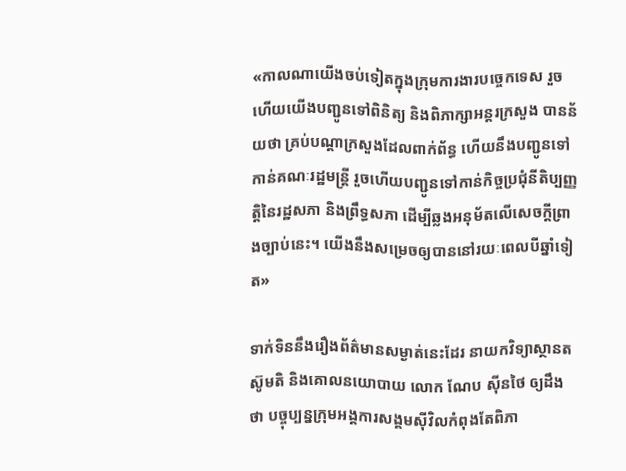«កាលណាយើងចប់ទៀតក្នុងក្រុមការងារបច្ចេកទេស រួចហើយយើងបញ្ជូនទៅពិនិត្យ និងពិភាក្សាអន្តរក្រសួង បានន័យថា គ្រប់បណ្ដាក្រសួងដែលពាក់ព័ន្ធ ហើយនឹងបញ្ជូនទៅកាន់គណៈរដ្ឋមន្ត្រី រួចហើយបញ្ជូនទៅកាន់កិច្ចប្រជុំនីតិប្បញ្ញត្តិនៃរដ្ឋសភា និងព្រឹទ្ធសភា ដើម្បីឆ្លងអនុម័តលើសេចក្ដីព្រាងច្បាប់នេះ។ យើងនឹងសម្រេចឲ្យបាននៅរយៈពេលបីឆ្នាំទៀត»

ទាក់ទិននឹងរឿងព័ត៌មានសម្ងាត់នេះដែរ នាយកវិទ្យាស្ថានតស៊ូមតិ និងគោលនយោបាយ លោក ណែប ស៊ីនថៃ ឲ្យដឹងថា បច្ចុប្បន្នក្រុមអង្គការសង្គមស៊ីវិលកំពុងតែពិភា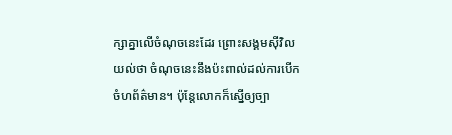ក្សាគ្នាលើចំណុចនេះដែរ ព្រោះសង្គមស៊ីវិលយល់ថា ចំណុចនេះនឹងប៉ះពាល់ដល់ការបើកចំហព័ត៌មាន។ ប៉ុន្តែលោកក៏ស្នើឲ្យច្បា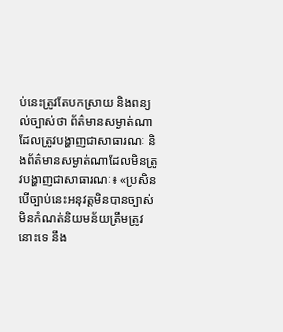ប់នេះត្រូវតែបកស្រាយ និងពន្យល់ច្បាស់ថា ព័ត៌មានសម្ងាត់ណាដែលត្រូវបង្ហាញជាសាធារណៈ និងព័ត៌មានសម្ងាត់ណាដែលមិនត្រូវបង្ហាញជាសាធារណៈ៖ «ប្រសិនបើច្បាប់នេះអនុវត្តមិនបានច្បាស់ មិនកំណត់និយមន័យត្រឹមត្រូវនោះទេ នឹង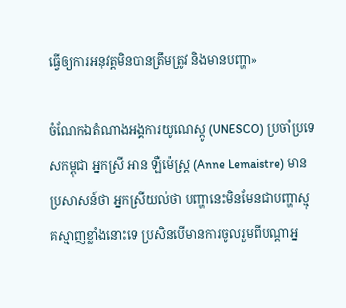ធ្វើឲ្យការអនុវត្តមិនបានត្រឹមត្រូវ និងមានបញ្ហា»

ចំណែកឯតំណាងអង្គការយូណេស្កូ (UNESCO) ប្រចាំប្រទេសកម្ពុជា អ្នកស្រី អាន ឡឺម៉េស្ត្រ (Anne Lemaistre) មានប្រសាសន៍ថា អ្នកស្រីយល់ថា បញ្ហានេះមិនមែនជាបញ្ហាស្មុគស្មាញខ្លាំងនោះទេ ប្រសិនបើមានការចូលរួមពីបណ្ដាអ្ន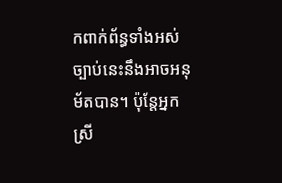កពាក់ព័ន្ធទាំងអស់ ច្បាប់នេះនឹងអាចអនុម័តបាន។ ប៉ុន្តែអ្នកស្រី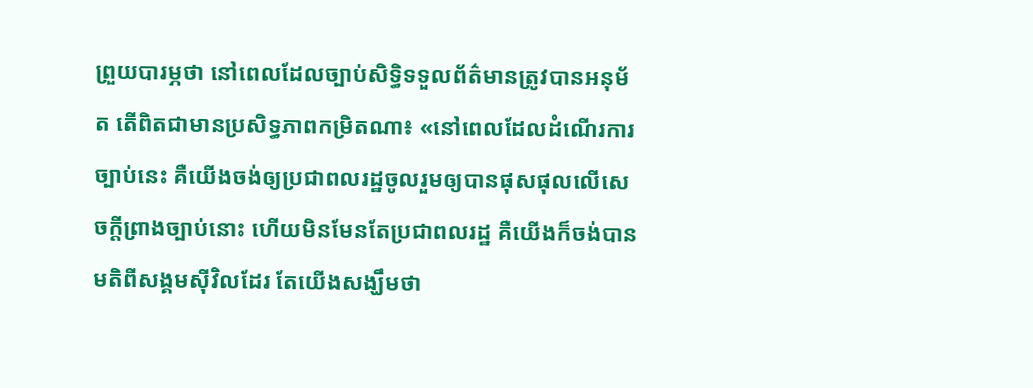ព្រួយបារម្ភថា នៅពេលដែលច្បាប់សិទ្ធិទទួលព័ត៌មានត្រូវបានអនុម័ត តើពិតជាមានប្រសិទ្ធភាពកម្រិតណា៖ «នៅពេលដែលដំណើរការច្បាប់នេះ គឺយើងចង់ឲ្យប្រជាពលរដ្ឋចូលរួមឲ្យបានផុសផុលលើសេចក្តីព្រាងច្បាប់នោះ ហើយមិនមែនតែប្រជាពលរដ្ឋ គឺយើងក៏ចង់បានមតិពីសង្គមស៊ីវិលដែរ តែយើងសង្ឃឹមថា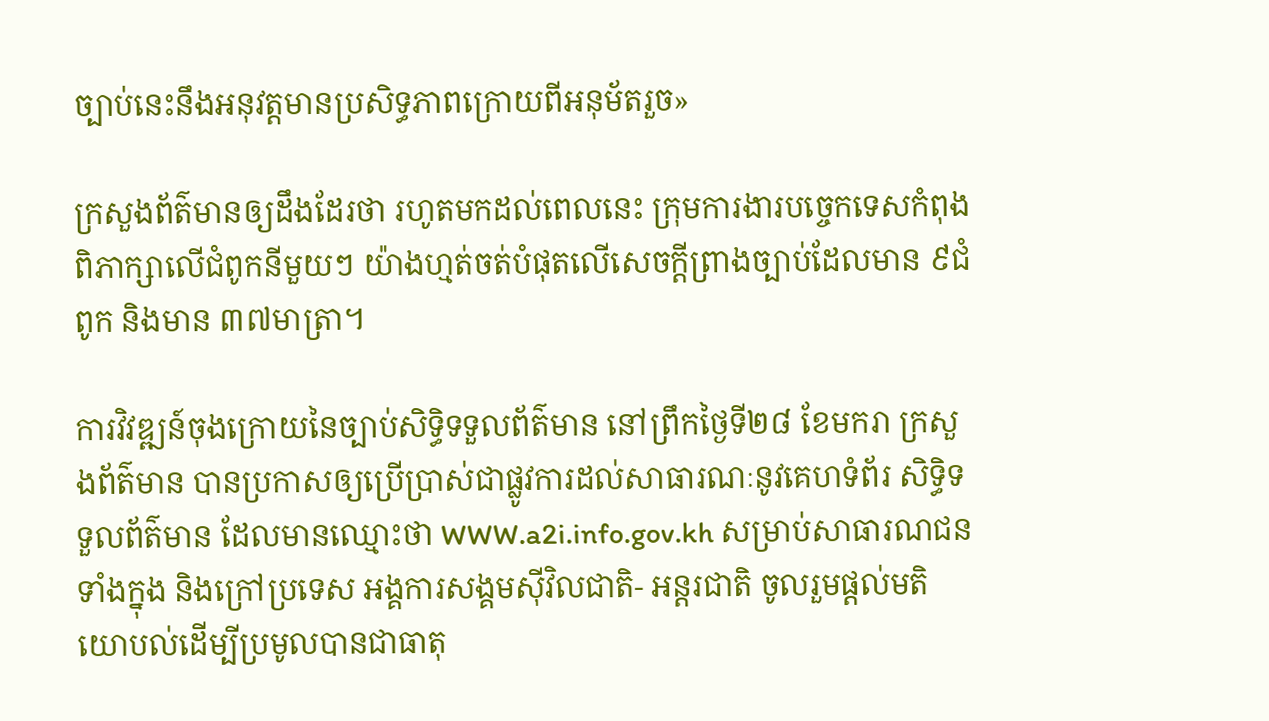ច្បាប់នេះនឹងអនុវត្តមានប្រសិទ្ធភាពក្រោយពីអនុម័តរួច»

ក្រសួងព័ត៌មានឲ្យដឹងដែរថា រហូតមកដល់ពេលនេះ ក្រុមការងារបច្ចេកទេសកំពុងពិភាក្សាលើជំពូកនីមួយៗ យ៉ាងហ្មត់ចត់បំផុតលើសេចក្ដីព្រាងច្បាប់ដែលមាន ៩ជំពូក និងមាន ៣៧មាត្រា។

ការវិវឌ្ឍន៍ចុងក្រោយនៃច្បាប់សិទ្ធិទទួលព័ត៌មាន នៅព្រឹកថ្ងៃទី២៨ ខែមករា ក្រសួងព័ត៌មាន បានប្រកាសឲ្យប្រើប្រាស់ជាផ្លូវការដល់សាធារណៈនូវគេហទំព័រ សិទ្ធិទទួលព័ត៌មាន ដែលមានឈ្មោះថា WWW.a2i.info.gov.kh សម្រាប់សាធារណជនទាំងក្នុង និងក្រៅប្រទេស អង្គការសង្គមស៊ីវិលជាតិ- អន្តរជាតិ ចូលរួមផ្ដល់មតិយោបល់ដើម្បីប្រមូលបានជាធាតុ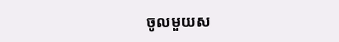ចូលមួយស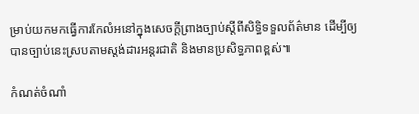ម្រាប់យកមកធ្វើការកែលំអនៅក្នុងសេចក្ដីព្រាងច្បាប់ស្ដីពីសិទ្ធិទទួលព័ត៌មាន ដើម្បីឲ្យបានច្បាប់នេះស្របតាមស្តង់ដារអន្តរជាតិ និងមានប្រសិទ្ធភាពខ្ពស់៕

កំណត់ចំណាំ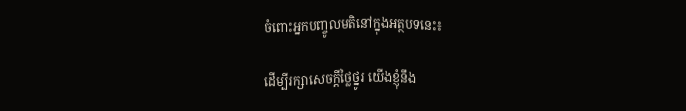ចំពោះអ្នកបញ្ចូលមតិនៅក្នុងអត្ថបទនេះ៖

ដើម្បីរក្សាសេចក្ដីថ្លៃថ្នូរ យើងខ្ញុំនឹង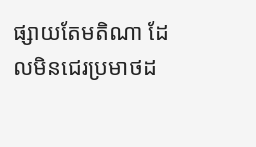ផ្សាយតែមតិណា ដែលមិនជេរប្រមាថដ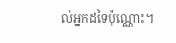ល់អ្នកដទៃប៉ុណ្ណោះ។